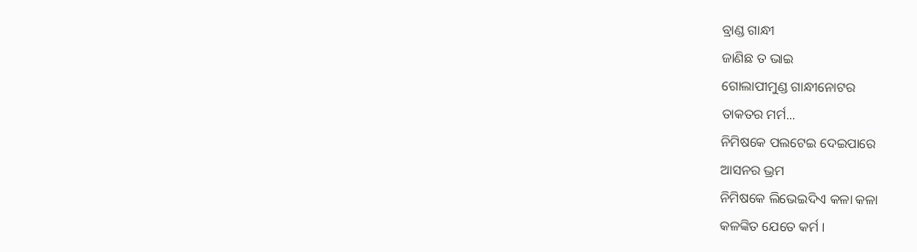ବ୍ରାଣ୍ଡ ଗାନ୍ଧୀ
ଜାଣିଛ ତ ଭାଇ
ଗୋଲାପୀମୁଣ୍ଡ ଗାନ୍ଧୀନୋଟର
ତାକତର ମର୍ମ...
ନିମିଷକେ ପଲଟେଇ ଦେଇପାରେ
ଆସନର ଭ୍ରମ
ନିମିଷକେ ଲିଭେଇଦିଏ କଳା କଳା
କଳଙ୍କିତ ଯେତେ କର୍ମ ।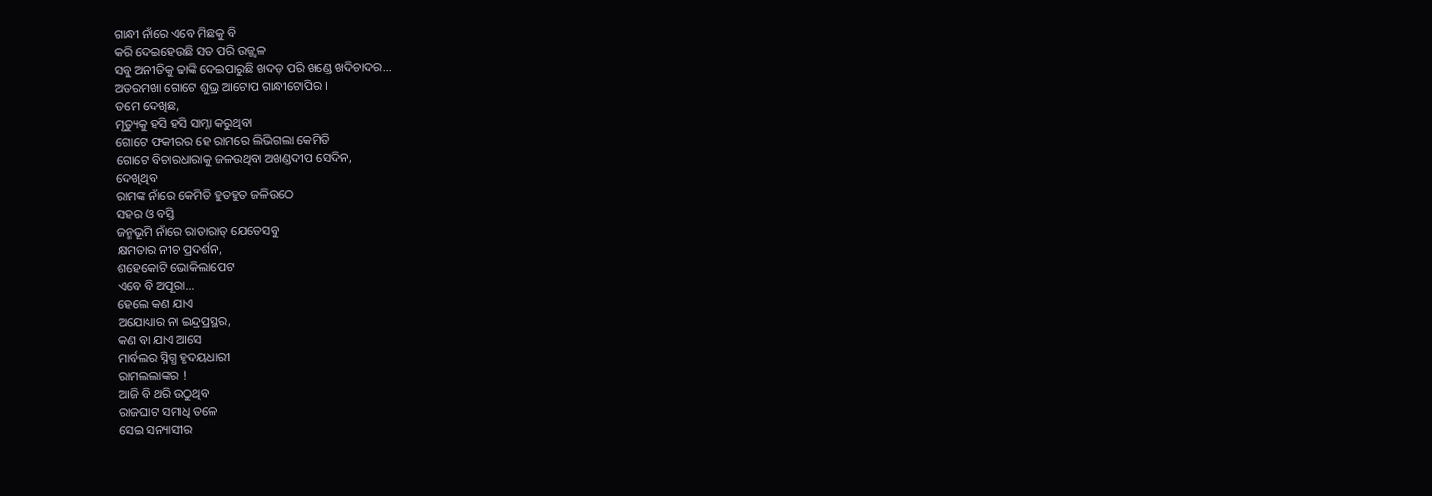ଗାନ୍ଧୀ ନାଁରେ ଏବେ ମିଛକୁ ବି
କରି ଦେଇହେଉଛି ସତ ପରି ଉଜ୍ଜ୍ବଳ
ସବୁ ଅନୀତିକୁ ଢାଙ୍କି ଦେଇପାରୁଛି ଖଦଡ଼ ପରି ଖଣ୍ଡେ ଖଦିଚାଦର...
ଅତରମଖା ଗୋଟେ ଶୁଭ୍ର ଆଟୋପ ଗାନ୍ଧୀଟୋପିର ।
ତମେ ଦେଖିଛ,
ମୃତ୍ୟୁକୁ ହସି ହସି ସାମ୍ନା କରୁଥିବା
ଗୋଟେ ଫକୀରର ହେ ରାମରେ ଲିଭିଗଲା କେମିତି
ଗୋଟେ ବିଚାରଧାରାକୁ ଜଳଉଥିବା ଅଖଣ୍ଡଦୀପ ସେଦିନ,
ଦେଖିଥିବ
ରାମଙ୍କ ନାଁରେ କେମିତି ହୁତହୁତ ଜଳିଉଠେ
ସହର ଓ ବସ୍ତି
ଜନ୍ମଭୂମି ନାଁରେ ରାତାରାତ୍ ଯେତେସବୁ
କ୍ଷମତାର ନୀଚ ପ୍ରଦର୍ଶନ,
ଶହେକୋଟି ଭୋକିଲାପେଟ
ଏବେ ବି ଅପୂରା...
ହେଲେ କଣ ଯାଏ
ଅଯୋଧ୍ୟାର ନା ଇନ୍ଦ୍ରପ୍ରସ୍ଥର,
କଣ ବା ଯାଏ ଆସେ
ମାର୍ବଲର ସ୍ନିଗ୍ଧ ହୃଦୟଧାରୀ
ରାମଲଲାଙ୍କର !
ଆଜି ବି ଥରି ଉଠୁଥିବ
ରାଜଘାଟ ସମାଧି ତଳେ
ସେଇ ସନ୍ୟାସୀର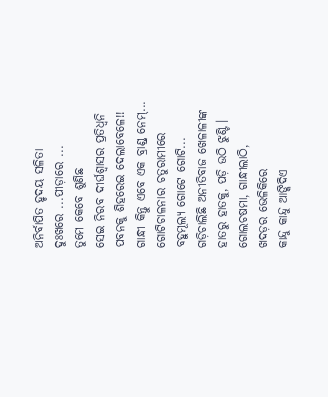ଅନିର୍ବାପିତ ହୃଦୟ ସଳିତା
ଦୁଃଖରେ ...ପୀଡ଼ାରେ ...
ତୁମେ କେବେ ଶୁଣିଛ
ସେଇ ନିରବ ଦୀର୍ଘଶ୍ବାସର ପ୍ରତିଧ୍ୱନି
ପବନକୁ ଶିହରେଇ ଦେଲାବେଳେ!!
ଗାନ୍ଧୀ କିନ୍ତୁ ଏବେ ଏକ ବ୍ରାଣ୍ଡ୍ ନେମ୍...
ଗୋଟିଚାଳନାର ଚତୁରାମୀରେ
ବହୁମୂଲ୍ୟ ଗୋଟେ ଗୋଟି...
ଗଡ଼ିଚାଲିଛି ଅନୀତିବାଜ ଖେଳାଳୀଙ୍କ
ହାତରୁ ହାତକୁ, ପଡ଼ି ଉଠି ଝୁଣ୍ଟି ।
ଗୋଲଚଷମା, ଗାନ୍ଧୀଲାଠି,
ଖଦଡ଼ର ଭେଳିକିରେ
କାନ୍ଦୁ କାନ୍ଦୁ ଆଙ୍କିଦିଏ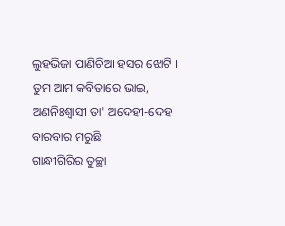ଲୁହଭିଜା ପାଣିଚିଆ ହସର ଝୋଟି ।
ତୁମ ଆମ କବିତାରେ ଭାଇ,
ଅଣନିଃଶ୍ଵାସୀ ତା' ଅଦେହୀ-ଦେହ
ବାରବାର ମରୁଛି
ଗାନ୍ଧୀଗିରିର ତୁଚ୍ଛା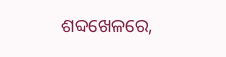ଶବ୍ଦଖେଳରେ,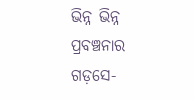ଭିନ୍ନ ଭିନ୍ନ ପ୍ରବଞ୍ଚନାର
ଗଡ଼ସେ-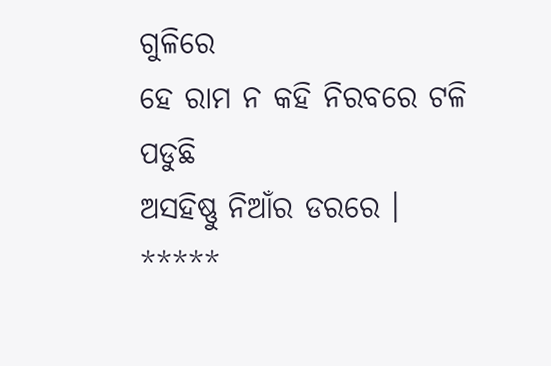ଗୁଳିରେ
ହେ ରାମ ନ କହି ନିରବରେ ଟଳି ପଡୁଛି
ଅସହିଷ୍ଣୁ ନିଆଁର ଡରରେ ।
*****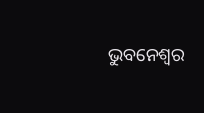ଭୁବନେଶ୍ୱର